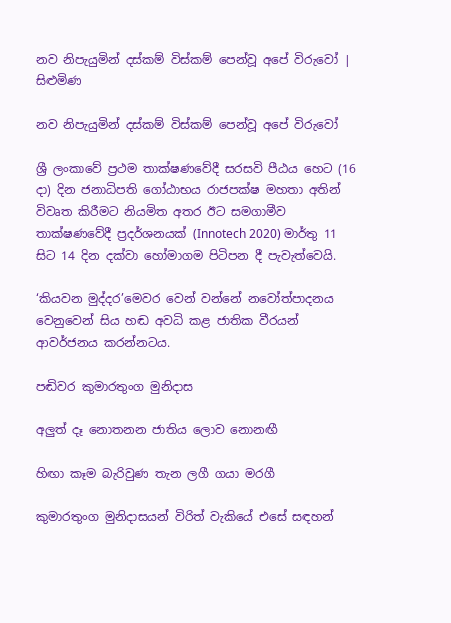නව නිපැයුමින් දස්කම් විස්කම් පෙන්වූ අපේ විරුවෝ | සිළුමිණ

නව නිපැයුමින් දස්කම් විස්කම් පෙන්වූ අපේ විරුවෝ

ශ්‍රී ලංකාවේ ප්‍රථම තාක්ෂණවේදී සරසවි පීඨය හෙට (16 දා) දින ජනාධිපති ගෝඨාභය රාජපක්ෂ මහතා අතින් විවෘත කිරීමට නියමිත අතර ඊට සමගාමීව තාක්ෂණවේදී ප්‍රදර්ශනයක් (Innotech 2020) මාර්තු 11 සිට 14 දින දක්වා හෝමාගම පිටිපන දී පැවැත්වෙයි.

‘කියවන මුද්දර’මෙවර වෙන් වන්නේ නවෝත්පාදනය වෙනුවෙන් සිය හඬ අවධි කළ ජාතික වීරයන් ආවර්ජනය කරන්නටය.

පඬිවර කුමාරතුංග මුනිදාස

අලුත් දෑ නොතනන ජාතිය ලොව නොනඟී

හිඟා කෑම බැරිවුණ තැන ලගී ගයා මරගී

කුමාරතුංග මුනිදාසයන් විරිත් වැකියේ එසේ සඳහන්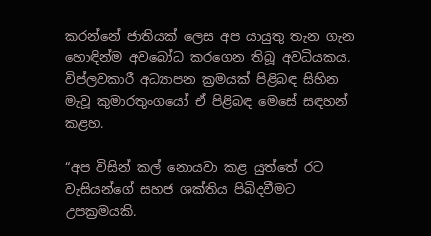කරන්නේ ජාතියක් ලෙස අප යායුතු තැන ගැන හොඳින්ම අවබෝධ කරගෙන තිබූ අවධියකය. විප්ලවකාරී අධ්‍යාපන ක්‍රමයක් පිළිබඳ සිහින මැවූ කුමාරතුංගයෝ ඒ පිළිබඳ මෙසේ සඳහන් කළහ.

“අප විසින් කල් නොයවා කළ යුත්තේ රට වැසියන්ගේ සහජ ශක්තිය පිබිදවීමට උපක්‍රමයකි.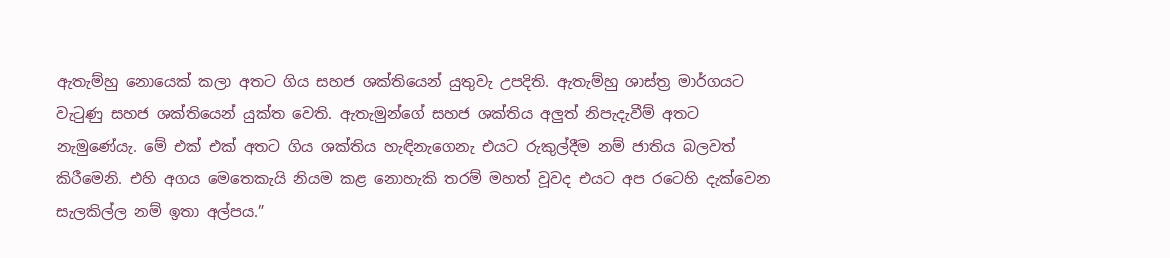ඇතැම්හු නොයෙක් කලා අතට ගිය සහජ ශක්තියෙන් යුතුවැ උපදිති. ඇතැම්හු ශාස්ත්‍ර මාර්ගයට වැටුණු සහජ ශක්තියෙන් යුක්ත වෙති. ඇතැමුන්ගේ සහජ ශක්තිය අලුත් නිපැදැවීම් අතට නැමුණේයැ. මේ එක් එක් අතට ගිය ශක්තිය හැඳිනැගෙනැ එයට රුකුල්දීම නම් ජාතිය බලවත් කිරීමෙනි. එහි අගය මෙතෙකැයි නියම කළ නොහැකි තරම් මහත් වූවද එයට අප රටෙහි දැක්වෙන සැලකිල්ල නම් ඉතා අල්පය.”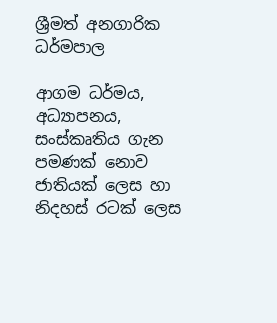ශ්‍රීමත් අනගාරික ධර්මපාල

ආගම ධර්මය, අධ්‍යාපනය, සංස්කෘතිය ගැන පමණක් නොව ජාතියක් ලෙස හා නිදහස් රටක් ලෙස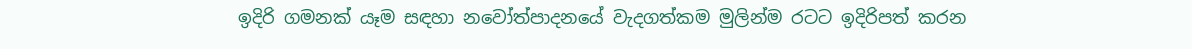ඉදිරි ගමනක් යෑම සඳහා නවෝත්පාදනයේ වැදගත්කම මුලින්ම රටට ඉදිරිපත් කරන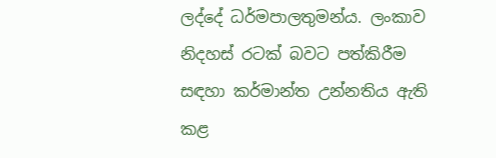ලද්දේ ධර්මපාලතුමන්ය. ලංකාව නිදහස් රටක් බවට පත්කිරීම සඳහා කර්මාන්ත උන්නතිය ඇති කළ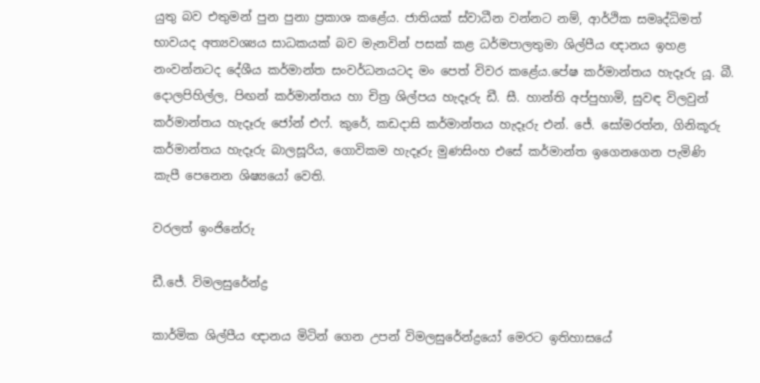යුතු බව එතුමන් පුන පුනා ප්‍රකාශ කළේය. ජාතියක් ස්වාධීන වන්නට නම්, ආර්ථික සමෘද්ධිමත් භාවයද අත්‍යවශ්‍යය සාධකයක් බව මැනවින් පසක් කළ ධර්මපාලතුමා ශිල්පීය ඥානය ඉහළ නංවන්නටද දේශීය කර්මාන්ත සංවර්ධනයටද මං පෙත් විවර කළේය.පේෂ කර්මාන්තය හැදෑරු යූ. බී. දොලපිහිල්ල, පිඟන් කර්මාන්තය හා චිත්‍ර ශිල්පය හැදෑරු ඩී. සී. හාන්ති අප්පුහාමි, සුවඳ විලවුන් කර්මාන්තය හැදෑරු ජෝන් එෆ්. කුරේ, කඩදාසි කර්මාන්තය හැදෑරු එන්. ජේ. සෝමරත්න, ගිනිකූරු කර්මාන්තය හැදෑරු බාලසූරිය, ගොවිකම හැදෑරු මුණසිංහ එසේ කර්මාන්ත ඉගෙනගෙන පැමිණි කැපී පෙනෙන ශිෂ්‍යයෝ වෙති.

වරලත් ඉංජිනේරු

ඩී.ජේ. විමලසුරේන්ද්‍ර

කාර්මික ශිල්පීය ඥානය මිටින් ගෙන උපන් විමලසුරේන්ද්‍රයෝ මෙරට ඉතිහාසයේ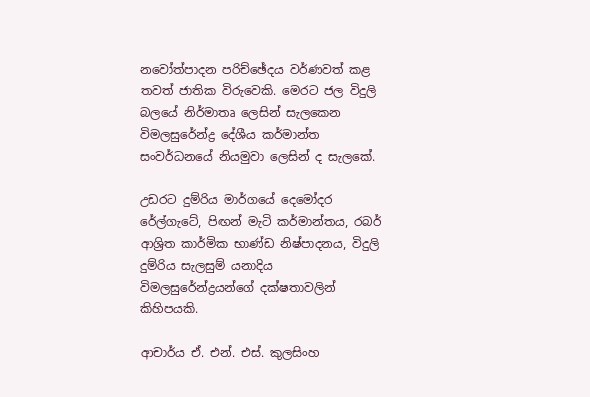නවෝත්පාදන පරිච්ඡේදය වර්ණවත් කළ තවත් ජාතික විරුවෙකි. මෙරට ජල විදුලි බලයේ නිර්මාතෘ ලෙසින් සැලකෙන විමලසුරේන්ද්‍ර දේශීය කර්මාන්ත සංවර්ධනයේ නියමුවා ලෙසින් ද සැලකේ.

උඩරට දුම්රිය මාර්ගයේ දෙමෝදර රේල්ගැටේ, පිඟන් මැටි කර්මාන්තය, රබර් ආශ්‍රිත කාර්මික භාණ්ඩ නිෂ්පාදනය, විදුලි දුම්රිය සැලසුම් යනාදිය විමලසුරේන්ද්‍රයන්ගේ දක්ෂතාවලින් කිහිපයකි.

ආචාර්ය ඒ. එන්. එස්. කුලසිංහ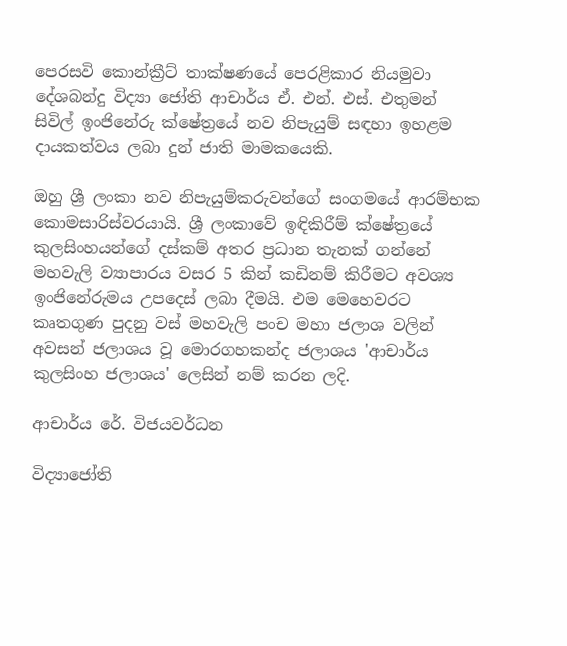පෙරසවි කොන්ක්‍රීට් තාක්ෂණයේ පෙරළිකාර නියමුවා දේශබන්දු විද්‍යා ජෝති ආචාර්ය ඒ. එන්. එස්. එතුමන් සිවිල් ඉංජිනේරු ක්ෂේත්‍රයේ නව නිපැයුම් සඳහා ඉහළම දායකත්වය ලබා දුන් ජාති මාමකයෙකි.

ඔහු ශ්‍රී ලංකා නව නිපැයුම්කරුවන්ගේ සංගමයේ ආරම්භක කොමසාරිස්වරයායි. ශ්‍රී ලංකාවේ ඉඳිකිරීම් ක්ෂේත්‍රයේ කුලසිංහයන්ගේ දස්කම් අතර ප්‍රධාන තැනක් ගන්නේ මහවැලි ව්‍යාපාරය වසර 5 කින් කඩිනම් කිරීමට අවශ්‍ය ඉංජිනේරුමය උපදෙස් ලබා දීමයි. එම මෙහෙවරට කෘතගුණ පුදනු වස් මහවැලි පංච මහා ජලාශ වලින් අවසන් ජලාශය වූ මොරගහකන්ද ජලාශය 'ආචාර්ය කුලසිංහ ජලාශය' ලෙසින් නම් කරන ලදි.

ආචාර්ය රේ. විජයවර්ධන

විද්‍යාජෝති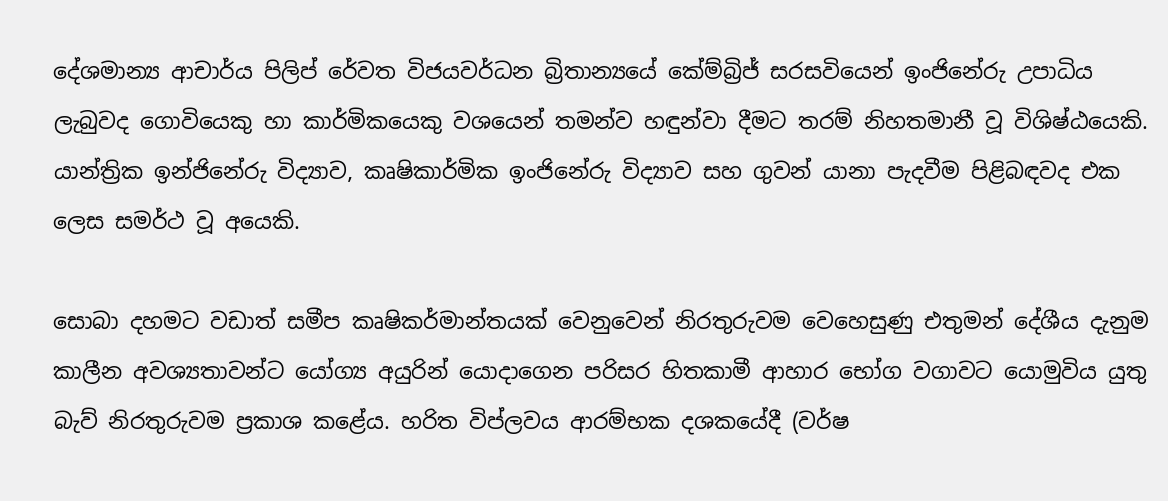දේශමාන්‍ය ආචාර්ය පිලිප් රේවත විජයවර්ධන බ්‍රිතාන්‍යයේ කේම්බ්‍රිජ් සරසවියෙන් ඉංජිනේරු උපාධිය ලැබුවද ගොවියෙකු හා කාර්මිකයෙකු වශයෙන් තමන්ව හඳුන්වා දීමට තරම් නිහතමානී වූ විශිෂ්ඨයෙකි. යාන්ත්‍රික ඉන්ජිනේරු විද්‍යාව, කෘෂිකාර්මික ඉංජිනේරු විද්‍යාව සහ ගුවන් යානා පැදවීම පිළිබඳවද එක ලෙස සමර්ථ වූ අයෙකි.

සොබා දහමට වඩාත් සමීප කෘෂිකර්මාන්තයක් වෙනුවෙන් නිරතුරුවම වෙහෙසුණු එතුමන් දේශීය දැනුම කාලීන අවශ්‍යතාවන්ට යෝග්‍ය අයුරින් යොදාගෙන පරිසර හිතකාමී ආහාර භෝග වගාවට යොමුවිය යුතු බැව් නිරතුරුවම ප්‍රකාශ කළේය. හරිත විප්ලවය ආරම්භක දශකයේදී (වර්ෂ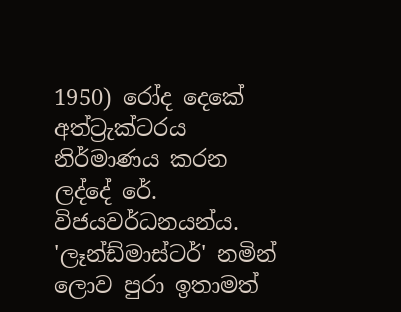1950) රෝද දෙකේ අත්ට්‍රැක්ටරය නිර්මාණය කරන ලද්දේ රේ. විජයවර්ධනයන්ය. 'ලෑන්ඩ්මාස්ටර්' නමින් ලොව පුරා ඉතාමත්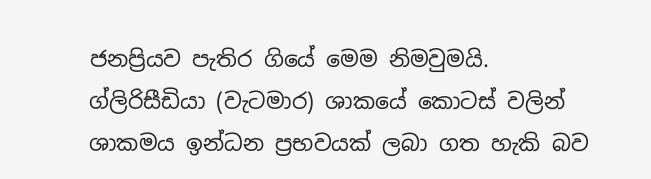ජනප්‍රියව පැතිර ගියේ මෙම නිමවුමයි. ග්ලිරිසීඩියා (වැටමාර) ශාකයේ කොටස් වලින් ශාකමය ඉන්ධන ප්‍රභවයක් ලබා ගත හැකි බව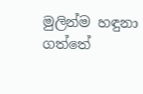මුලින්ම හඳුනා ගත්තේ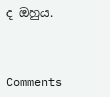ද ඔහුය.



Comments